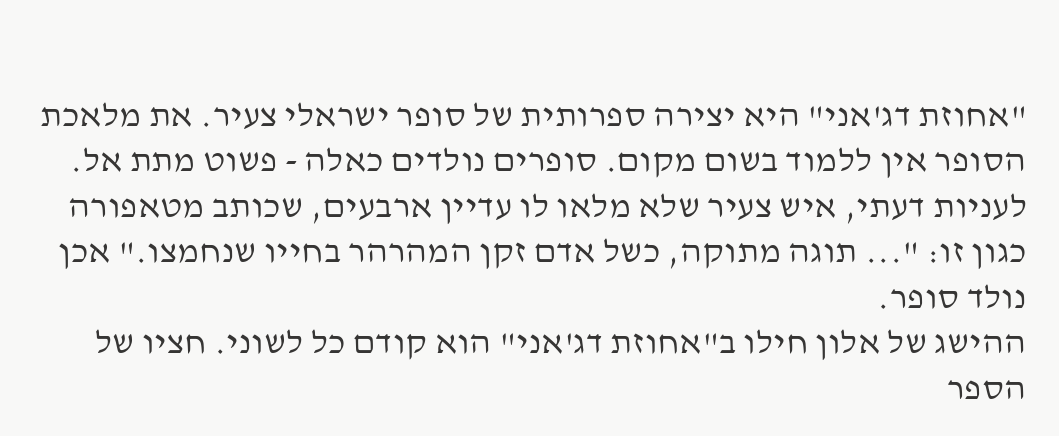"אחוזת דג'אני" היא יצירה ספרותית של סופר ישראלי צעיר. את מלאכת הסופר אין ללמוד בשום מקום. סופרים נולדים כאלה - פשוט מתת אל. לעניות דעתי, איש צעיר שלא מלאו לו עדיין ארבעים, שכותב מטאפורה כגון זו: "... תוגה מתוקה, כשל אדם זקן המהרהר בחייו שנחמצו." אכן נולד סופר.
ההישג של אלון חילו ב"אחוזת דג'אני" הוא קודם כל לשוני. חציו של הספר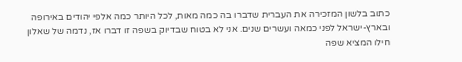כתוב בלשון המזכירה את העברית שדברו בה כמה מאות, לכל היותר כמה אלפי יהודים באירופה ובארץ-ישראל לפני כמאה ועשרים שנים. אני לא בטוח שבדיוק בשפה זו דברו אז, נדמה של שאלון חילו המציא שפה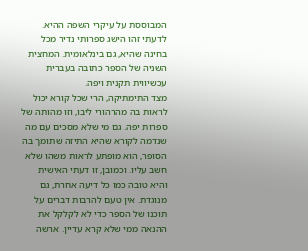המבוססת על עיקרי השפה ההיא. לדעתי זהו הישג ספרותי נדיר מכל בחינה שהיא, גם בינלאומית. המחצית השניה של הספר כתובה בעברית עכשיווית תקנית ויפה.
מצד התימתיקה, הרי שכל קורא יכול לראות בה מהרהורי ליבו, וזו מהותה של ספרות יפה. גם מי שלא מסכים עם מה שנדמה לקורא שהיא התיזה שתומך בה הסופר, הוא מופתע לראות משהו שלא חשב עליו. וכמובן, זו דעתי האישית והיא טובה כמו כל דיעה אחרת, גם מנוגדת. אין טעם להרבות דברים על תוכנו של הספר כדי לא לקלקל את ההנאה ממי שלא קרא עדיין. ארשה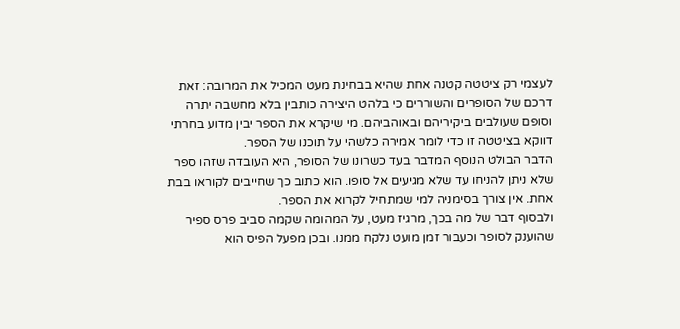לעצמי רק ציטטה קטנה אחת שהיא בבחינת מעט המכיל את המרובה: זאת דרכם של הסופרים והשוררים כי בלהט היצירה כותבין בלא מחשבה יתרה וסופם שעולבים ביקיריהם ובאוהביהם. מי שיקרא את הספר יבין מדוע בחרתי דווקא בציטטה זו כדי לומר אמירה כלשהי על תוכנו של הספר.
הדבר הבולט הנוסף המדבר בעד כשרונו של הסופר, היא העובדה שזהו ספר שלא ניתן להניחו עד שלא מגיעים אל סופו. הוא כתוב כך שחייבים לקוראו בבת אחת. אין צורך בסימניה למי שמתחיל לקרוא את הספר.
ולבסוף דבר של מה בכך, מרגיז מעט, על המהומה שקמה סביב פרס ספיר שהוענק לסופר וכעבור זמן מועט נלקח ממנו. ובכן מפעל הפיס הוא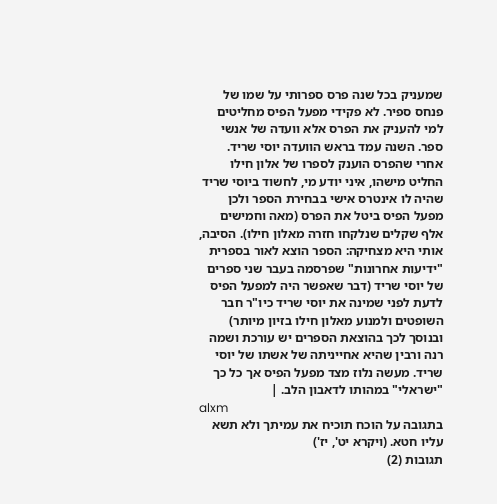שמעניק בכל שנה פרס ספרותי על שמו של פנחס ספיר. לא פקידי מפעל הפיס מחליטים למי להעניק את הפרס אלא וועדה של אנשי ספר. השנה עמד בראש הוועדה יוסי שריד. אחרי שהפרס הוענק לספרו של אלון חילו החליט מישהו, איני יודע מי, לחשוד ביוסי שריד שהיה לו אינטרס אישי בבחירת הספר ולכן מפעל הפיס ביטל את הפרס (מאה וחמישים אלף שקלים שנלקחו חזרה מאלון חילו). הסיבה, אותי היא מצחיקה: הספר הוצא לאור בספרית "ידיעות אחרונות" שפרסמה בעבר שני ספרים של יוסי שריד (דבר שאפשר היה למפעל הפיס לדעת לפני שמינה את יוסי שריד כיו"ר חבר השופטים ולמנוע מאלון חילו בזיון מיותר) ובנוסך לכך בהוצאת הספרים יש עורכת ושמה רנה ורבין שהיא אחייניתה של אשתו של יוסי שריד. מעשה נלוז מצד מפעל הפיס אך כל כך "ישראלי" במהותו לדאבון הלב. |
alxm
בתגובה על הוכח תוכיח את עמיתך ולא תשא עליו חטא. (ויקרא יט', יז')
תגובות (2)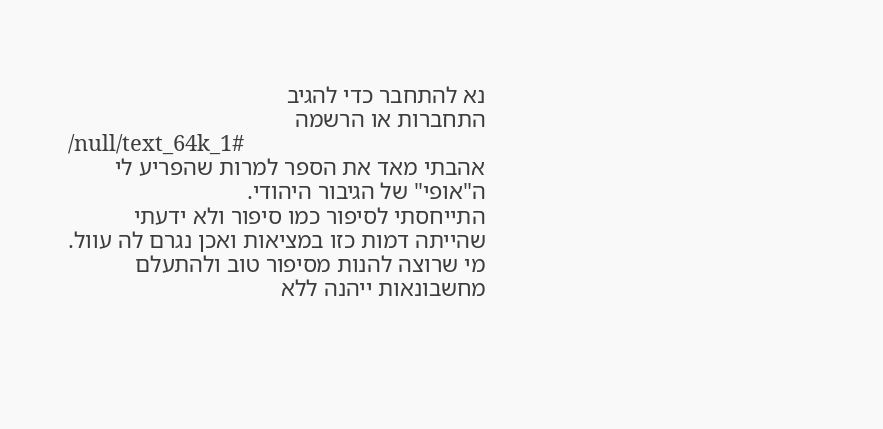נא להתחבר כדי להגיב
התחברות או הרשמה
/null/text_64k_1#
אהבתי מאד את הספר למרות שהפריע לי ה"אופי" של הגיבור היהודי.
התייחסתי לסיפור כמו סיפור ולא ידעתי שהייתה דמות כזו במציאות ואכן נגרם לה עוול.
מי שרוצה להנות מסיפור טוב ולהתעלם מחשבונאות ייהנה ללא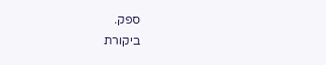ספק.
ביקורת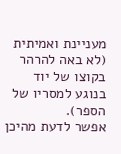מעניינת ואמיתית (לא באה להרהר בקוצו של יוד בנוגע למסריו של הספר).
אפשר לדעת מהיכן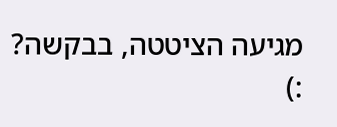מגיעה הציטטה, בבקשה? :)